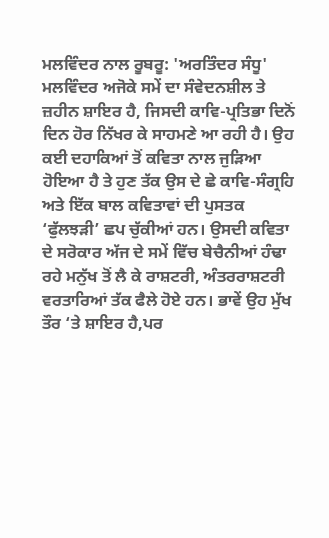ਮਲਵਿੰਦਰ ਨਾਲ ਰੂਬਰੂ: 'ਅਰਤਿੰਦਰ ਸੰਧੂ'
ਮਲਵਿੰਦਰ ਅਜੋਕੇ ਸਮੇਂ ਦਾ ਸੰਵੇਦਨਸ਼ੀਲ ਤੇ ਜ਼ਹੀਨ ਸ਼ਾਇਰ ਹੈ, ਜਿਸਦੀ ਕਾਵਿ-ਪ੍ਰਤਿਭਾ ਦਿਨੋਂ ਦਿਨ ਹੋਰ ਨਿੱਖਰ ਕੇ ਸਾਹਮਣੇ ਆ ਰਹੀ ਹੈ। ਉਹ ਕਈ ਦਹਾਕਿਆਂ ਤੋਂ ਕਵਿਤਾ ਨਾਲ ਜੁੜਿਆ ਹੋਇਆ ਹੈ ਤੇ ਹੁਣ ਤੱਕ ਉਸ ਦੇ ਛੇ ਕਾਵਿ-ਸੰਗ੍ਰਹਿ ਅਤੇ ਇੱਕ ਬਾਲ ਕਵਿਤਾਵਾਂ ਦੀ ਪੁਸਤਕ ‘ਫੁੱਲਝੜੀ’ ਛਪ ਚੁੱਕੀਆਂ ਹਨ। ਉਸਦੀ ਕਵਿਤਾ ਦੇ ਸਰੋਕਾਰ ਅੱਜ ਦੇ ਸਮੇਂ ਵਿੱਚ ਬੇਚੈਨੀਆਂ ਹੰਢਾ ਰਹੇ ਮਨੁੱਖ ਤੋਂ ਲੈ ਕੇ ਰਾਸ਼ਟਰੀ, ਅੰਤਰਰਾਸ਼ਟਰੀ ਵਰਤਾਰਿਆਂ ਤੱਕ ਫੈਲੇ ਹੋਏ ਹਨ। ਭਾਵੇਂ ਉਹ ਮੁੱਖ ਤੌਰ ‘ਤੇ ਸ਼ਾਇਰ ਹੈ,ਪਰ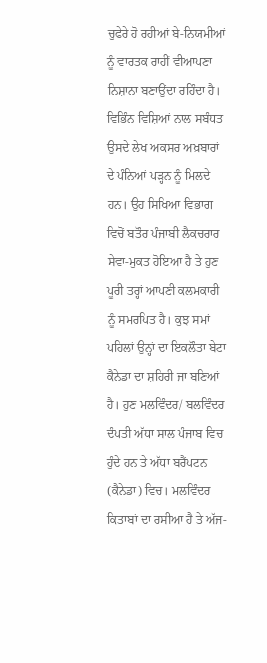ਚੁਫੇਰੇ ਹੋ ਰਹੀਆਂ ਬੇ-ਨਿਯਮੀਆਂ ਨੂੰ ਵਾਰਤਕ ਰਾਹੀਂ ਵੀਆਪਣਾ ਨਿਸ਼ਾਨਾ ਬਣਾਉਂਦਾ ਰਹਿੰਦਾ ਹੈ। ਵਿਭਿੰਨ ਵਿਸ਼ਿਆਂ ਨਾਲ ਸਬੰਧਤ ਉਸਦੇ ਲੇਖ ਅਕਸਰ ਅਖ਼ਬਾਰਾਂ ਦੇ ਪੰਨਿਆਂ ਪੜ੍ਹਨ ਨੂੰ ਮਿਲਦੇ ਹਨ। ਉਹ ਸਿਖਿਆ ਵਿਭਾਗ ਵਿਚੋਂ ਬਤੌਰ ਪੰਜਾਬੀ ਲੈਕਚਰਾਰ ਸੇਵਾ-ਮੁਕਤ ਹੋਇਆ ਹੈ ਤੇ ਹੁਣ ਪੂਰੀ ਤਰ੍ਹਾਂ ਆਪਣੀ ਕਲਮਕਾਰੀ ਨੂੰ ਸਮਰਪਿਤ ਹੈ। ਕੁਝ ਸਮਾਂ ਪਹਿਲਾਂ ਉਨ੍ਹਾਂ ਦਾ ਇਕਲੌਤਾ ਬੇਟਾ ਕੈਨੇਡਾ ਦਾ ਸ਼ਹਿਰੀ ਜਾ ਬਣਿਆਂ ਹੈ। ਹੁਣ ਮਲਵਿੰਦਰ/ ਬਲਵਿੰਦਰ ਦੰਪਤੀ ਅੱਧਾ ਸਾਲ ਪੰਜਾਬ ਵਿਚ ਹੁੰਦੇ ਹਨ ਤੇ ਅੱਧਾ ਬਰੈਂਪਟਨ (ਕੈਨੇਡਾ) ਵਿਚ। ਮਲਵਿੰਦਰ ਕਿਤਾਬਾਂ ਦਾ ਰਸੀਆ ਹੈ ਤੇ ਅੱਜ-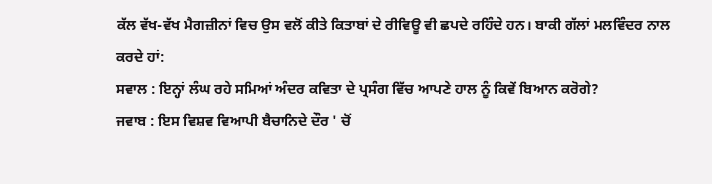ਕੱਲ ਵੱਖ-ਵੱਖ ਮੈਗਜ਼ੀਨਾਂ ਵਿਚ ਉਸ ਵਲੋਂ ਕੀਤੇ ਕਿਤਾਬਾਂ ਦੇ ਰੀਵਿਊ ਵੀ ਛਪਦੇ ਰਹਿੰਦੇ ਹਨ। ਬਾਕੀ ਗੱਲਾਂ ਮਲਵਿੰਦਰ ਨਾਲ ਕਰਦੇ ਹਾਂ:
ਸਵਾਲ : ਇਨ੍ਹਾਂ ਲੰਘ ਰਹੇ ਸਮਿਆਂ ਅੰਦਰ ਕਵਿਤਾ ਦੇ ਪ੍ਰਸੰਗ ਵਿੱਚ ਆਪਣੇ ਹਾਲ ਨੂੰ ਕਿਵੇਂ ਬਿਆਨ ਕਰੋਗੇ?
ਜਵਾਬ : ਇਸ ਵਿਸ਼ਵ ਵਿਆਪੀ ਬੈਚਾਨਿਦੇ ਦੌਰ ' ਚੋਂ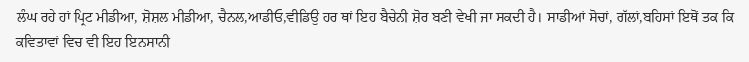ਲੰਘ ਰਹੇ ਹਾਂ ਪ੍ਰਿਟ ਮੀਡੀਆ, ਸ਼ੋਸ਼ਲ ਮੀਡੀਆ, ਚੈਨਲ,ਆਡੀਓ,ਵੀਡਿਉ ਹਰ ਥਾਂ ਇਹ ਬੈਚੇਨੀ ਸ਼ੋਰ ਬਣੀ ਵੇਖੀ ਜਾ ਸਕਦੀ ਹੈ। ਸਾਡੀਆਂ ਸੋਚਾਂ, ਗੱਲਾਂ,ਬਹਿਸਾਂ ਇਥੋਂ ਤਕ ਕਿ ਕਵਿਤਾਵਾਂ ਵਿਚ ਵੀ ਇਹ ਇਨਸਾਨੀ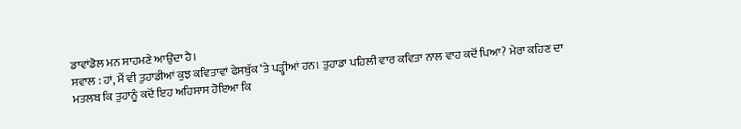ਡਾਵਾਂਡੋਲ ਮਨ ਸਾਹਮਣੇ ਆਉਂਦਾ ਹੈ।
ਸਵਾਲ : ਹਾਂ, ਮੈਂ ਵੀ ਤੁਹਾਡੀਆਂ ਕੁਝ ਕਵਿਤਾਵਾਂ ਫੇਸਬੁੱਕ ‘ਤੇ ਪੜ੍ਹੀਆਂ ਹਨ। ਤੁਹਾਡਾ ਪਹਿਲੀ ਵਾਰ ਕਵਿਤਾ ਨਾਲ ਵਾਹ ਕਦੋਂ ਪਿਆ? ਮੇਰਾ ਕਹਿਣ ਦਾ ਮਤਲਬ ਕਿ ਤੁਹਾਨੂੰ ਕਦੋਂ ਇਹ ਅਹਿਸਾਸ ਹੋਇਆ ਕਿ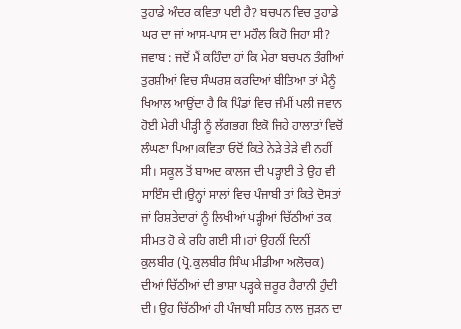ਤੁਹਾਡੇ ਅੰਦਰ ਕਵਿਤਾ ਪਈ ਹੈ? ਬਚਪਨ ਵਿਚ ਤੁਹਾਡੇ ਘਰ ਦਾ ਜਾਂ ਆਸ-ਪਾਸ ਦਾ ਮਹੌਲ ਕਿਹੋ ਜਿਹਾ ਸੀ?
ਜਵਾਬ : ਜਦੋਂ ਮੈਂ ਕਹਿੰਦਾ ਹਾਂ ਕਿ ਮੇਰਾ ਬਚਪਨ ਤੰਗੀਆਂ ਤੁਰਸ਼ੀਆਂ ਵਿਚ ਸੰਘਰਸ਼ ਕਰਦਿਆਂ ਬੀਤਿਆ ਤਾਂ ਮੈਨੂੰ ਖਿਆਲ ਆਉਂਦਾ ਹੈ ਕਿ ਪਿੰਡਾਂ ਵਿਚ ਜੰਮੀਂ ਪਲੀ ਜਵਾਨ ਹੋਈ ਮੇਰੀ ਪੀੜ੍ਹੀ ਨੂੰ ਲੱਗਭਗ ਇਕੋ ਜਿਹੇ ਹਾਲਾਤਾਂ ਵਿਚੋਂ ਲੰਘਣਾ ਪਿਆ।ਕਵਿਤਾ ਓਦੋਂ ਕਿਤੇ ਨੇੜੇ ਤੇੜੇ ਵੀ ਨਹੀਂ ਸੀ। ਸਕੂਲ ਤੋਂ ਬਾਅਦ ਕਾਲਜ ਦੀ ਪੜ੍ਹਾਈ ਤੇ ਉਹ ਵੀ ਸਾਇੰਸ ਦੀ।ਉਨ੍ਹਾਂ ਸਾਲਾਂ ਵਿਚ ਪੰਜਾਬੀ ਤਾਂ ਕਿਤੇ ਦੋਸਤਾਂ ਜਾਂ ਰਿਸ਼ਤੇਦਾਰਾਂ ਨੂੰ ਲਿਖੀਆਂ ਪੜ੍ਹੀਆਂ ਚਿੱਠੀਆਂ ਤਕ ਸੀਮਤ ਹੋ ਕੇ ਰਹਿ ਗਈ ਸੀ।ਹਾਂ ਉਹਨੀਂ ਦਿਨੀਂ ਕੁਲਬੀਰ (ਪ੍ਰੋ.ਕੁਲਬੀਰ ਸਿੰਘ ਮੀਡੀਆ ਅਲੋਚਕ) ਦੀਆਂ ਚਿੱਠੀਆਂ ਦੀ ਭਾਸ਼ਾ ਪੜ੍ਹਕੇ ਜ਼ਰੂਰ ਹੈਰਾਨੀ ਹੁੰਦੀ ਦੀ। ਉਹ ਚਿੱਠੀਆਂ ਹੀ ਪੰਜਾਬੀ ਸਹਿਤ ਨਾਲ ਜੁੜਨ ਦਾ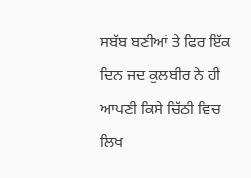ਸਬੱਬ ਬਣੀਆਂ ਤੇ ਫਿਰ ਇੱਕ ਦਿਨ ਜਦ ਕੁਲਬੀਰ ਨੇ ਹੀ ਆਪਣੀ ਕਿਸੇ ਚਿੱਠੀ ਵਿਚ ਲਿਖ